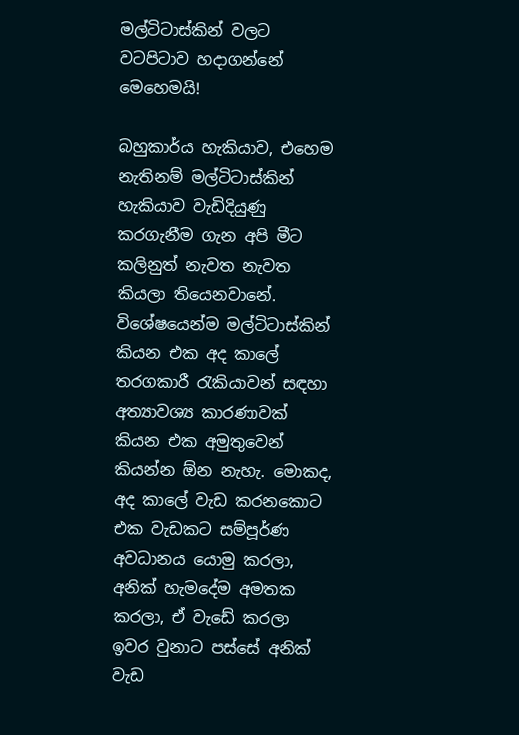මල්ටිටාස්කින් වලට වටපිටාව හදාගන්නේ මෙහෙමයි!

බහුකාර්ය හැකියාව, එහෙම නැතිනම් මල්ටිටාස්කින් හැකියාව වැඩිදියුණු කරගැනීම ගැන අපි මීට කලිනුත් නැවත නැවත කියලා තියෙනවානේ. විශේෂයෙන්ම මල්ටිටාස්කින් කියන එක අද කාලේ තරගකාරී රැකියාවන් සඳහා අත්‍යාවශ්‍ය කාරණාවක් කියන එක අමුතුවෙන් කියන්න ඕන නැහැ. මොකද, අද කාලේ වැඩ කරනකොට එක වැඩකට සම්පූර්ණ අවධානය යොමු කරලා, අනික් හැමදේම අමතක කරලා, ඒ වැඩේ කරලා ඉවර වුනාට පස්සේ අනික් වැඩ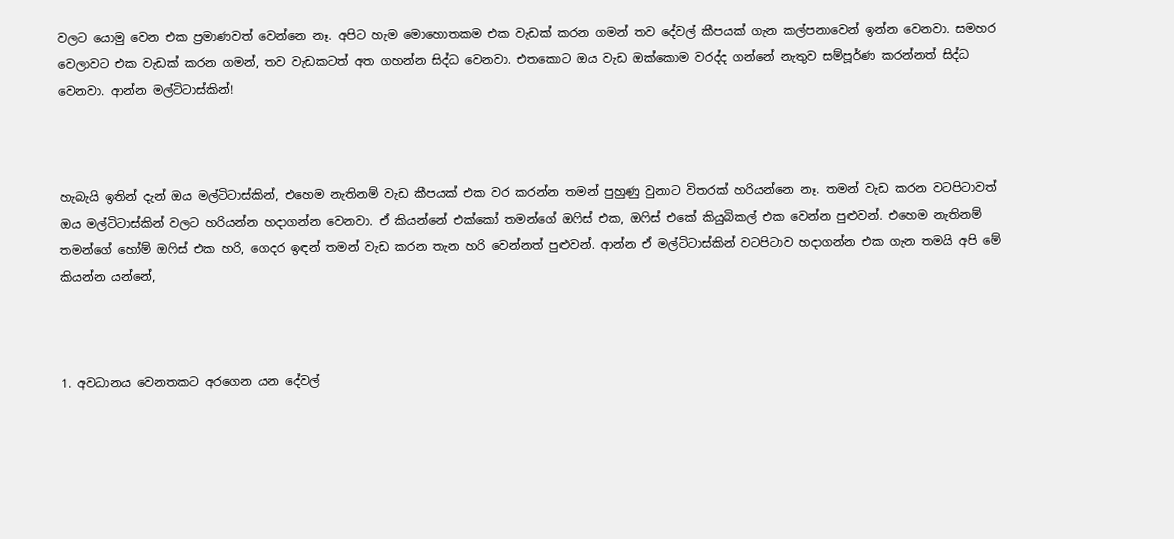වලට යොමු වෙන එක ප්‍රමාණවත් වෙන්නෙ නෑ. අපිට හැම මොහොතකම එක වැඩක් කරන ගමන් තව දේවල් කීපයක් ගැන කල්පනාවෙන් ඉන්න වෙනවා. සමහර වෙලාවට එක වැඩක් කරන ගමන්, තව වැඩකටත් අත ගහන්න සිද්ධ වෙනවා. එතකොට ඔය වැඩ ඔක්කොම වරද්ද ගන්නේ නැතුව සම්පූර්ණ කරන්නත් සිද්ධ වෙනවා. ආන්න මල්ටිටාස්කින්!



හැබැයි ඉතින් දැන් ඔය මල්ටිටාස්කින්, එහෙම නැතිනම් වැඩ කීපයක් එක වර කරන්න තමන් පුහුණු වුනාට විතරක් හරියන්නෙ නෑ. තමන් වැඩ කරන වටපිටාවත් ඔය මල්ටිටාස්කින් වලට හරියන්න හදාගන්න වෙනවා. ඒ කියන්නේ එක්කෝ තමන්ගේ ඔෆිස් එක, ඔෆිස් එකේ කියුබිකල් එක වෙන්න පුළුවන්. එහෙම නැතිනම් තමන්ගේ හෝම් ඔෆිස් එක හරි, ගෙදර ඉඳන් තමන් වැඩ කරන තැන හරි වෙන්නත් පුළුවන්. ආන්න ඒ මල්ටිටාස්කින් වටපිටාව හදාගන්න එක ගැන තමයි අපි මේ කියන්න යන්නේ,



1. අවධානය වෙනතකට අරගෙන යන දේවල්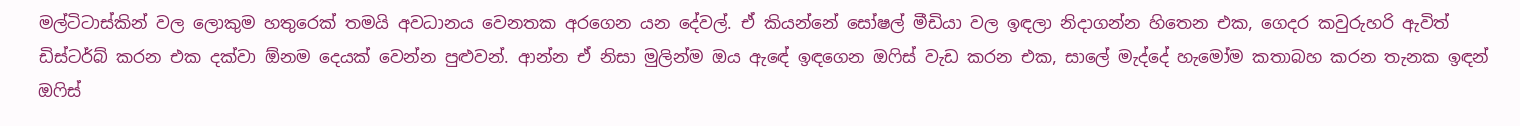මල්ටිටාස්කින් වල ලොකුම හතුරෙක් තමයි අවධානය වෙනතක අරගෙන යන දේවල්. ඒ කියන්නේ සෝෂල් මීඩියා වල ඉඳලා නිදාගන්න හිතෙන එක, ගෙදර කවුරුහරි ඇවිත් ඩිස්ටර්බ් කරන එක දක්වා ඕනම දෙයක් වෙන්න පුළුවන්. ආන්න ඒ නිසා මුලින්ම ඔය ඇඳේ ඉඳගෙන ඔෆිස් වැඩ කරන එක, සාලේ මැද්දේ හැමෝම කතාබහ කරන තැනක ඉඳන් ඔෆිස්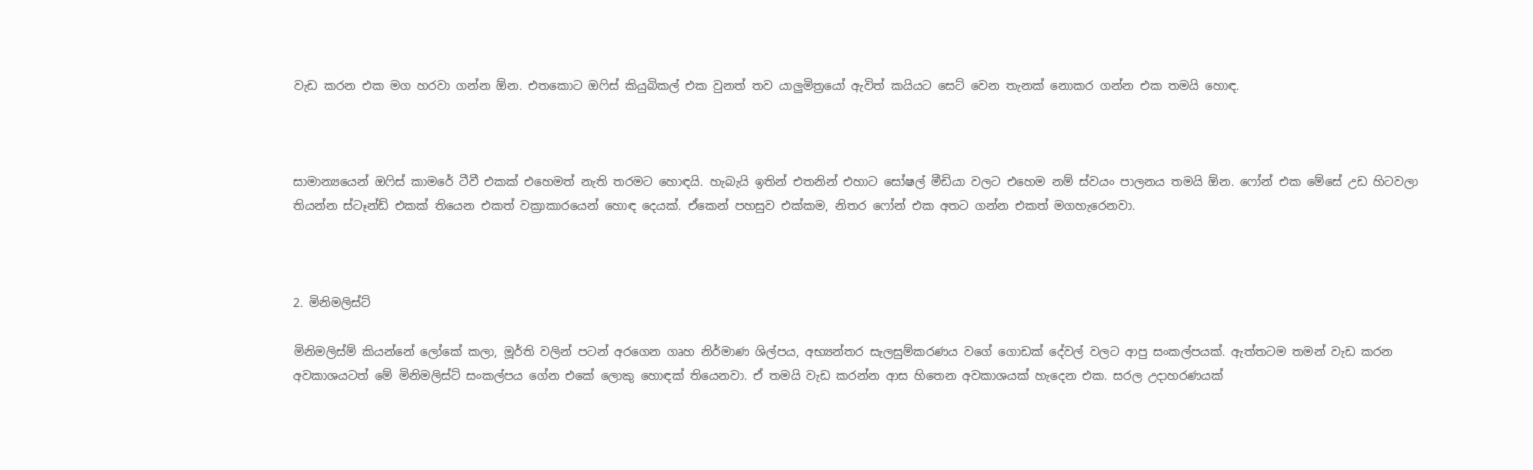වැඩ කරන එක මග හරවා ගන්න ඕන. එතකොට ඔෆිස් කියුබිකල් එක වුනත් තව යාලුමිත්‍රයෝ ඇවිත් කයියට සෙට් වෙන තැනක් නොකර ගන්න එක තමයි හොඳ.



සාමාන්‍යයෙන් ඔෆිස් කාමරේ ටීවී එකක් එහෙමත් නැති තරමට හොඳයි. හැබැයි ඉතින් එතනින් එහාට සෝෂල් මීඩියා වලට එහෙම නම් ස්වයං පාලනය තමයි ඕන. ෆෝන් එක මේසේ උඩ හිටවලා තියන්න ස්ටෑන්ඩ් එකක් තියෙන එකත් වක්‍රාකාරයෙන් හොඳ දෙයක්. ඒකෙන් පහසුව එක්කම, නිතර ෆෝන් එක අතට ගන්න එකත් මගහැරෙනවා.



2. මිනිමලිස්ට්

මිනිමලිස්ම් කියන්නේ ලෝකේ කලා, මූර්ති වලින් පටන් අරගෙන ගෘහ නිර්මාණ ශිල්පය, අභ්‍යන්තර සැලසුම්කරණය වගේ ගොඩක් දේවල් වලට ආපු සංකල්පයක්. ඇත්තටම තමන් වැඩ කරන අවකාශයටත් මේ මිනිමලිස්ට් සංකල්පය ගේන එකේ ලොකු හොඳක් තියෙනවා. ඒ තමයි වැඩ කරන්න ආස හිතෙන අවකාශයක් හැදෙන එක. සරල උදාහරණයක්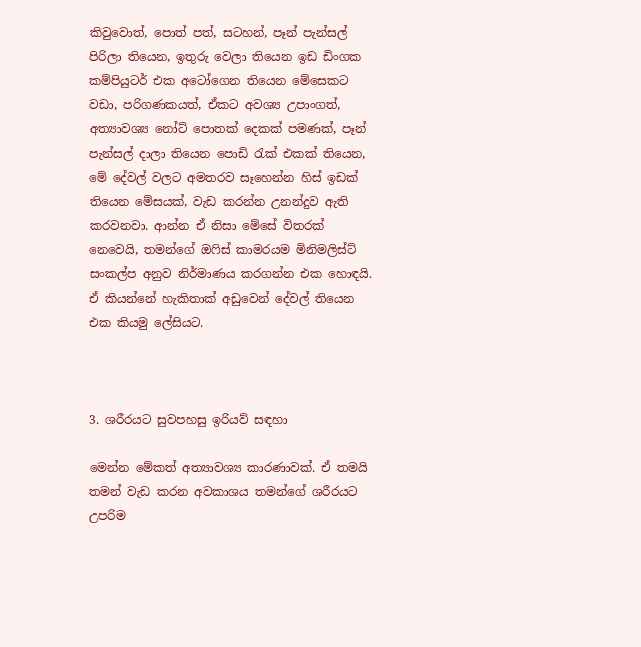කිවුවොත්, පොත් පත්, සටහන්, පෑන් පැන්සල් පිරිලා තියෙන, ඉතුරු වෙලා තියෙන ඉඩ ඩිංගක කම්පියුටර් එක අටෝගෙන තියෙන මේසෙකට වඩා, පරිගණකයත්, ඒකට අවශ්‍ය උපාංගත්, අත්‍යාවශ්‍ය නෝට් පොතක් දෙකක් පමණක්, පෑන් පැන්සල් දාලා තියෙන පොඩි රැක් එකක් තියෙන, මේ දේවල් වලට අමතරව සෑහෙන්න හිස් ඉඩක් තියෙන මේසයක්, වැඩ කරන්න උනන්දුව ඇති කරවනවා. ආන්න ඒ නිසා මේසේ විතරක් නෙවෙයි, තමන්ගේ ඔෆිස් කාමරයම මිනිමලිස්ට් සංකල්ප අනුව නිර්මාණය කරගන්න එක හොඳයි. ඒ කියන්නේ හැකිතාක් අඩුවෙන් දේවල් තියෙන එක කියමු ලේසියට.



3. ශරීරයට සුවපහසු ඉරියව් සඳහා

මෙන්න මේකත් අත්‍යාවශ්‍ය කාරණාවක්. ඒ තමයි තමන් වැඩ කරන අවකාශය තමන්ගේ ශරීරයට උපරිම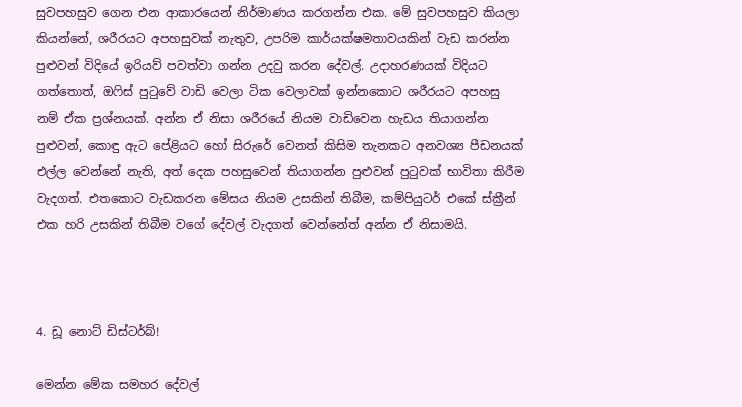සුවපහසුව ගෙන එන ආකාරයෙන් නිර්මාණය කරගන්න එක. මේ සුවපහසුව කියලා කියන්නේ, ශරීරයට අපහසුවක් නැතුව, උපරිම කාර්යක්ෂමතාවයකින් වැඩ කරන්න පුළුවන් විදියේ ඉරියව් පවත්වා ගන්න උදවු කරන දේවල්. උදාහරණයක් විදියට ගත්තොත්, ඔෆිස් පුටුවේ වාඩි වෙලා ටික වෙලාවක් ඉන්නකොට ශරීරයට අපහසු නම් ඒක ප්‍රශ්නයක්. අන්න ඒ නිසා ශරීරයේ නියම වාඩිවෙන හැඩය තියාගන්න පුළුවන්, කොඳු ඇට පේළියට හෝ සිරුරේ වෙනත් කිසිම තැනකට අනවශ්‍ය පීඩනයක් එල්ල වෙන්නේ නැති, අත් දෙක පහසුවෙන් තියාගන්න පුළුවන් පුටුවක් භාවිතා කිරීම වැදගත්. එතකොට වැඩකරන මේසය නියම උසකින් තිබීම, කම්පියුටර් එකේ ස්ක්‍රීන් එක හරි උසකින් තිබීම වගේ දේවල් වැදගත් වෙන්නේත් අන්න ඒ නිසාමයි.



4. ඩූ නොට් ඩිස්ටර්බ්!

මෙන්න මේක සමහර දේවල්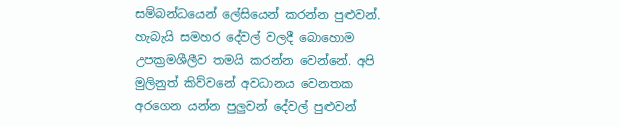සම්බන්ධයෙන් ලේසියෙන් කරන්න පුළුවන්. හැබැයි සමහර දේවල් වලදී බොහොම උපක්‍රමශීලීව තමයි කරන්න වෙන්නේ. අපි මුලිනුත් කිව්වනේ අවධානය වෙනතක අරගෙන යන්න පුලුවන් දේවල් පුළුවන්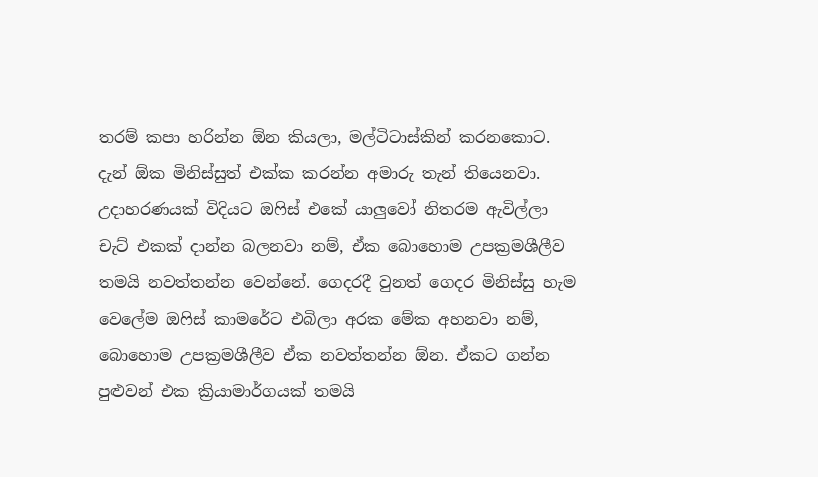තරම් කපා හරින්න ඕන කියලා, මල්ටිටාස්කින් කරනකොට. දැන් ඕක මිනිස්සුත් එක්ක කරන්න අමාරු තැන් තියෙනවා. උදාහරණයක් විදියට ඔෆිස් එකේ යාලුවෝ නිතරම ඇවිල්ලා චැට් එකක් දාන්න බලනවා නම්, ඒක බොහොම උපක්‍රමශීලීව තමයි නවත්තන්න වෙන්නේ. ගෙදරදී වුනත් ගෙදර මිනිස්සු හැම වෙලේම ඔෆිස් කාමරේට එබිලා අරක මේක අහනවා නම්, බොහොම උපක්‍රමශීලීව ඒක නවත්තන්න ඕන. ඒකට ගන්න පුළුවන් එක ක්‍රියාමාර්ගයක් තමයි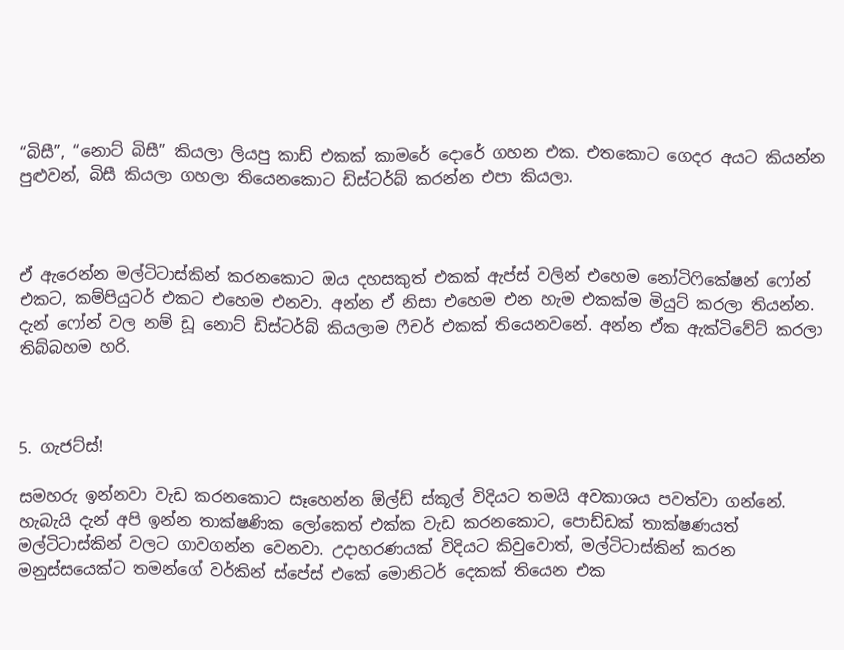“බිසී”, “නොට් බිසී” කියලා ලියපු කාඩ් එකක් කාමරේ දොරේ ගහන එක. එතකොට ගෙදර අයට කියන්න පුළුවන්, බිසී කියලා ගහලා තියෙනකොට ඩිස්ටර්බ් කරන්න එපා කියලා.



ඒ ඇරෙන්න මල්ටිටාස්කින් කරනකොට ඔය දහසකුත් එකක් ඇප්ස් වලින් එහෙම නෝටිෆිකේෂන් ෆෝන් එකට, කම්පියුටර් එකට එහෙම එනවා. අන්න ඒ නිසා එහෙම එන හැම එකක්ම මියුට් කරලා තියන්න. දැන් ෆෝන් වල නම් ඩූ නොට් ඩිස්ටර්බ් කියලාම ෆීචර් එකක් තියෙනවනේ. අන්න ඒක ඇක්ටිවේට් කරලා තිබ්බහම හරි.



5. ගැජට්ස්!

සමහරු ඉන්නවා වැඩ කරනකොට සෑහෙන්න ඕල්ඩ් ස්කූල් විදියට තමයි අවකාශය පවත්වා ගන්නේ. හැබැයි දැන් අපි ඉන්න තාක්ෂණික ලෝකෙත් එක්ක වැඩ කරනකොට, පොඩ්ඩක් තාක්ෂණයත් මල්ටිටාස්කින් වලට ගාවගන්න වෙනවා. උදාහරණයක් විදියට කිවුවොත්, මල්ටිටාස්කින් කරන මනුස්සයෙක්ට තමන්ගේ වර්කින් ස්පේස් එකේ මොනිටර් දෙකක් තියෙන එක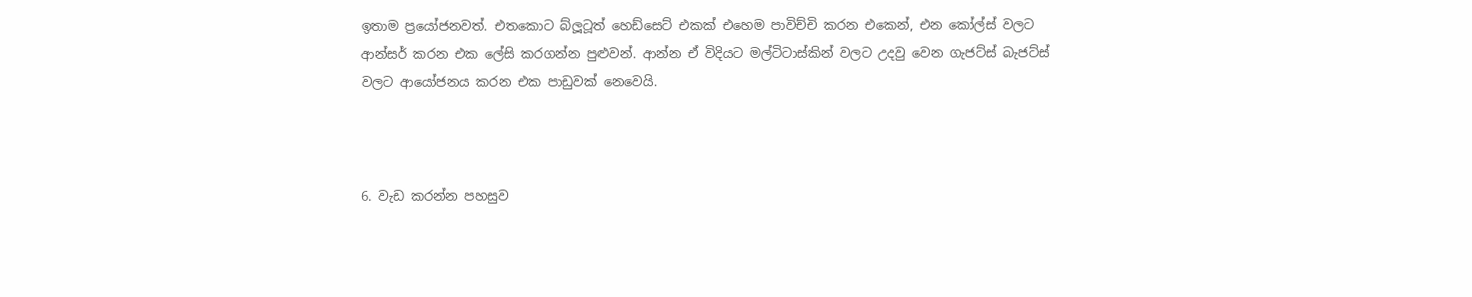ඉතාම ප්‍රයෝජනවත්. එතකොට බ්ලූටූත් හෙඩ්සෙට් එකක් එහෙම පාවිච්චි කරන එකෙන්, එන කෝල්ස් වලට ආන්සර් කරන එක ලේසි කරගන්න පුළුවන්. ආන්න ඒ විදියට මල්ටිටාස්කින් වලට උදවු වෙන ගැජට්ස් බැජට්ස් වලට ආයෝජනය කරන එක පාඩුවක් නෙවෙයි.



6. වැඩ කරන්න පහසුව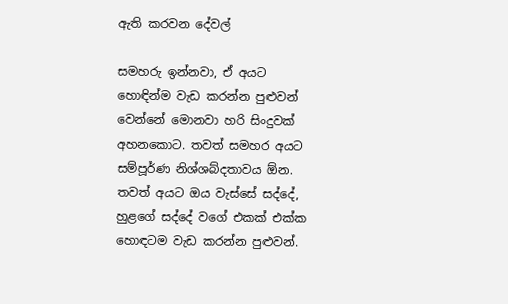ඇති කරවන දේවල්

සමහරු ඉන්නවා, ඒ අයට හොඳින්ම වැඩ කරන්න පුළුවන් වෙන්නේ මොනවා හරි සිංදුවක් අහනකොට. තවත් සමහර අයට සම්පූර්ණ නිශ්ශබ්දතාවය ඕන. තවත් අයට ඔය වැස්සේ සද්දේ, හුළගේ සද්දේ වගේ එකක් එක්ක හොඳටම වැඩ කරන්න පුළුවන්.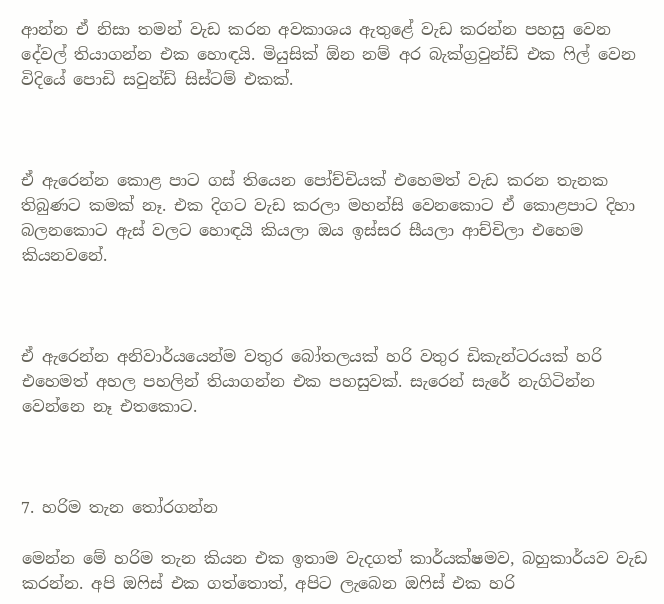ආන්න ඒ නිසා තමන් වැඩ කරන අවකාශය ඇතුළේ වැඩ කරන්න පහසු වෙන දේවල් තියාගන්න එක හොඳයි. මියුසික් ඕන නම් අර බැක්ග්‍රවුන්ඩ් එක ෆිල් වෙන විදියේ පොඩි සවුන්ඩ් සිස්ටම් එකක්.



ඒ ඇරෙන්න කොළ පාට ගස් තියෙන පෝච්චියක් එහෙමත් වැඩ කරන තැනක තිබුණට කමක් නෑ. එක දිගට වැඩ කරලා මහන්සි වෙනකොට ඒ කොළපාට දිහා බලනකොට ඇස් වලට හොඳයි කියලා ඔය ඉස්සර සීයලා ආච්චිලා එහෙම කියනවනේ.



ඒ ඇරෙන්න අනිවාර්යයෙන්ම වතුර බෝතලයක් හරි වතුර ඩිකැන්ටරයක් හරි එහෙමත් අහල පහලින් තියාගන්න එක පහසුවක්. සැරෙන් සැරේ නැගිටින්න වෙන්නෙ නෑ එතකොට.



7. හරිම තැන තෝරගන්න

මෙන්න මේ හරිම තැන කියන එක ඉතාම වැදගත් කාර්යක්ෂමව, බහුකාර්යව වැඩ කරන්න. අපි ඔෆිස් එක ගත්තොත්, අපිට ලැබෙන ඔෆිස් එක හරි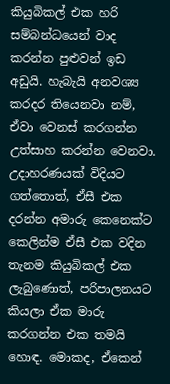කියුබිකල් එක හරි සම්බන්ධයෙන් වාද කරන්න පුළුවන් ඉඩ අඩුයි. හැබැයි අනවශ්‍ය කරදර තියෙනවා නම්, ඒවා වෙනස් කරගන්න උත්සාහ කරන්න වෙනවා. උදාහරණයක් විදියට ගත්තොත්, ඒසී එක දරන්න අමාරු කෙනෙක්ට කෙලින්ම ඒසී එක වදින තැනම කියුබිකල් එක ලැබුණොත්, පරිපාලනයට කියලා ඒක මාරු කරගන්න එක තමයි හොඳ. මොකද, ඒකෙන්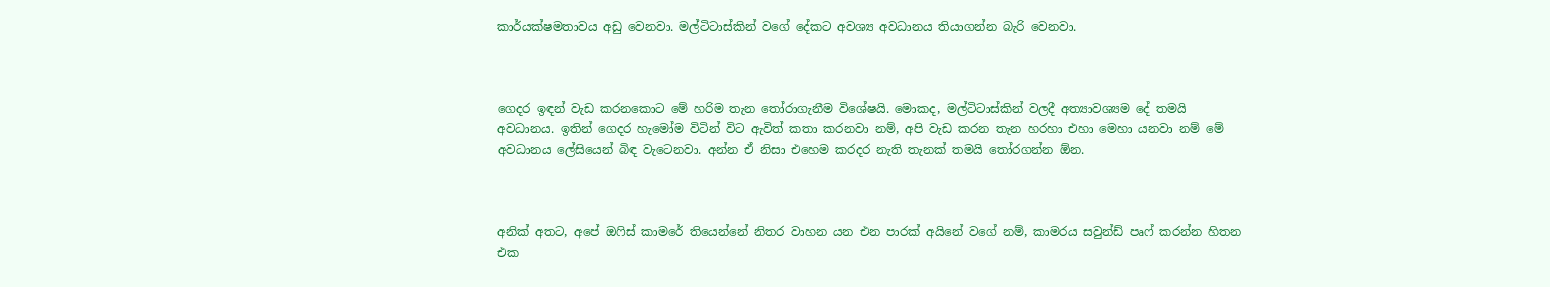කාර්යක්ෂමතාවය අඩු වෙනවා. මල්ටිටාස්කින් වගේ දේකට අවශ්‍ය අවධානය තියාගන්න බැරි වෙනවා.



ගෙදර ඉඳන් වැඩ කරනකොට මේ හරිම තැන තෝරාගැනීම විශේෂයි. මොකද, මල්ටිටාස්කින් වලදී අත්‍යාවශ්‍යම දේ තමයි අවධානය. ඉතින් ගෙදර හැමෝම විටින් විට ඇවිත් කතා කරනවා නම්, අපි වැඩ කරන තැන හරහා එහා මෙහා යනවා නම් මේ අවධානය ලේසියෙන් බිඳ වැටෙනවා. අන්න ඒ නිසා එහෙම කරදර නැති තැනක් තමයි තෝරගන්න ඕන.



අනික් අතට, අපේ ඔෆිස් කාමරේ තියෙන්නේ නිතර වාහන යන එන පාරක් අයිනේ වගේ නම්, කාමරය සවුන්ඩ් පෘෆ් කරන්න හිතන එක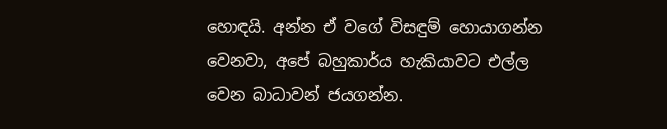හොඳයි. අන්න ඒ වගේ විසඳුම් හොයාගන්න වෙනවා, අපේ බහුකාර්ය හැකියාවට එල්ල වෙන බාධාවන් ජයගන්න.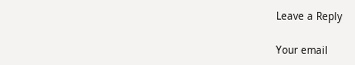Leave a Reply

Your email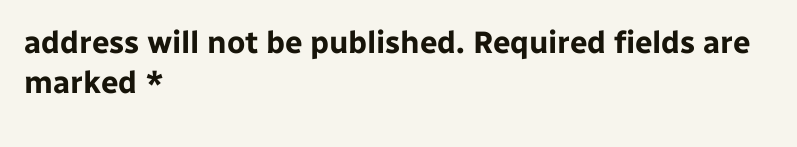address will not be published. Required fields are marked *